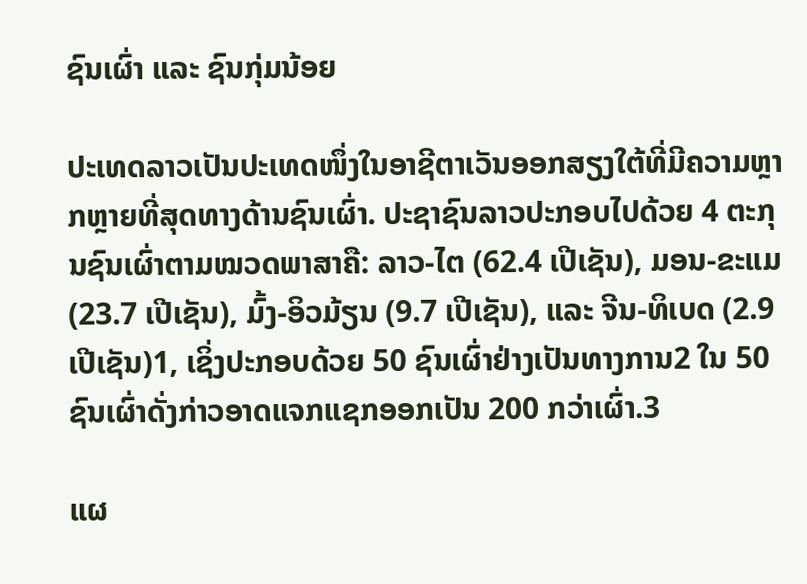ຊົນເຜົ່າ ແລະ ຊົນກຸ່ມນ້ອຍ

ປະເທດລາວເປັນປະເທດໜຶ່ງໃນອາຊີຕາເວັນອອກສຽງໃຕ້ທີ່ມີຄວາມຫຼາກຫຼາຍທີ່ສຸດທາງດ້ານຊົນເຜົ່າ. ປະຊາຊົນລາວປະກອບໄປດ້ວຍ 4 ຕະກຸນຊົນເຜົ່າຕາມໝວດພາສາຄື: ລາວ-ໄຕ (62.4 ເປີເຊັນ), ມອນ-ຂະແມ (23.7 ເປີເຊັນ), ມົ້ງ-ອິວມ້ຽນ (9.7 ເປີເຊັນ), ແລະ ຈີນ-ທິເບດ (2.9 ເປີເຊັນ)1, ເຊິ່ງປະກອບດ້ວຍ 50 ຊົນເຜົ່າຢ່າງເປັນທາງການ2 ໃນ 50 ຊົນເຜົ່າດັ່ງກ່າວອາດແຈກແຊກອອກເປັນ 200 ກວ່າເຜົ່າ.3

ແຜ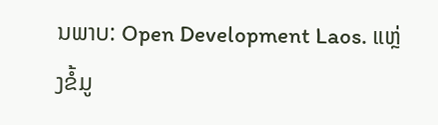ນພາບ: Open Development Laos. ແຫຼ່ງຂໍ້ມູ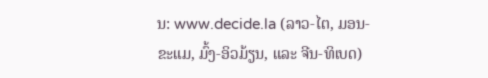ນ: www.decide.la (ລາວ-ໄຕ, ມອນ-ຂະແມ, ມົ້ງ-ອິວມ້ຽນ, ແລະ ຈີນ-ທິເບດ)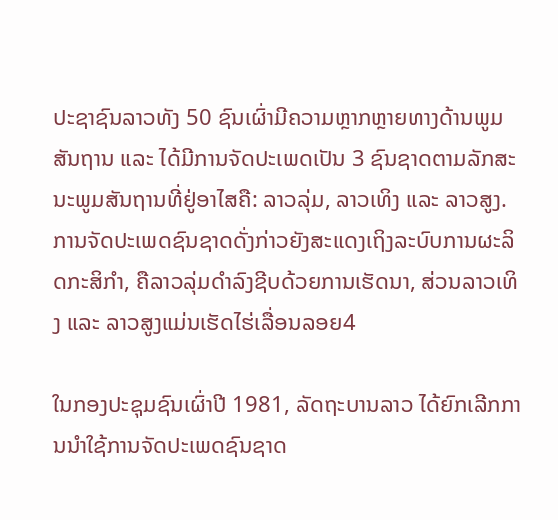ປະຊາຊົນລາວທັງ 50 ຊົນເຜົ່າມີຄວາມຫຼາກຫຼາຍທາງດ້ານພູມສັນຖານ ແລະ ໄດ້ມີການຈັດປະເພດເປັນ 3 ຊົນຊາດຕາມລັກສະນະພູມສັນຖານທີ່ຢູ່ອາໄສຄື: ລາວລຸ່ມ, ລາວເທິງ ແລະ ລາວສູງ. ການຈັດປະເພດຊົນຊາດດັ່ງກ່າວຍັງສະແດງເຖິງລະບົບການຜະລິດກະສິກຳ, ຄືລາວລຸ່ມດຳລົງຊີບດ້ວຍການເຮັດນາ, ສ່ວນລາວເທິງ ແລະ ລາວສູງແມ່ນເຮັດໄຮ່ເລື່ອນລອຍ4

ໃນກອງປະຊຸມຊົນເຜົ່າປີ 1981, ລັດຖະບານລາວ ໄດ້ຍົກເລີກການນຳໃຊ້ການຈັດປະເພດຊົນຊາດ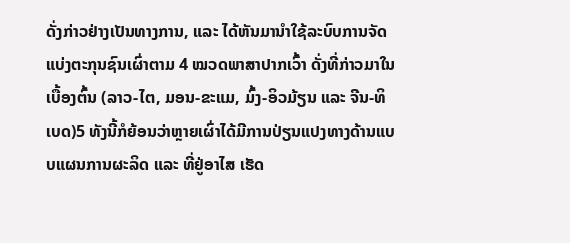ດັ່ງກ່າວຢ່າງເປັນທາງການ, ແລະ ໄດ້ຫັນມານຳໃຊ້ລະບົບການຈັດແບ່ງຕະກຸນຊົນເຜົ່າຕາມ 4 ໝວດພາສາປາກເວົ້າ ດັ່ງທີ່ກ່າວມາໃນເບື້ອງຕົ້ນ (ລາວ-ໄຕ, ມອນ-ຂະແມ, ມົ້ງ-ອິວມ້ຽນ ແລະ ຈີນ-ທິເບດ)5 ທັງນີ້ກໍຍ້ອນວ່າຫຼາຍເຜົ່າໄດ້ມີການປ່ຽນແປງທາງດ້ານແບບແຜນການຜະລິດ ແລະ ທີ່ຢູ່ອາໄສ ເຮັດ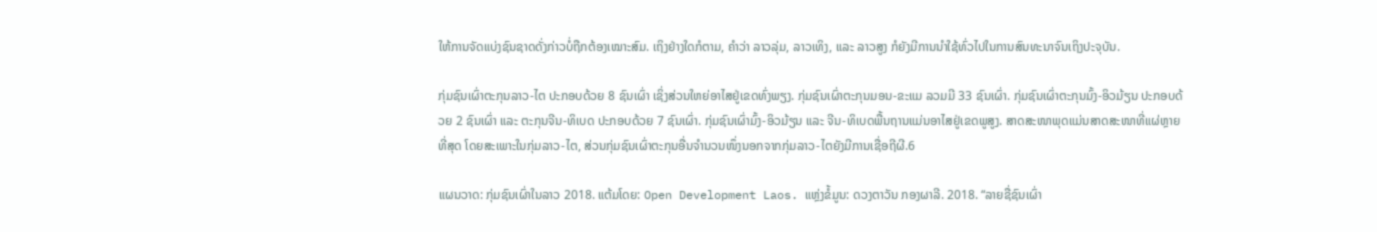ໃຫ້ການຈັດແບ່ງຊົນຊາດດັ່ງກ່າວບໍ່ຖືກຕ້ອງເໝາະສົມ. ເຖິງຢ່າງໃດກໍຕາມ, ຄຳວ່າ ລາວລຸ່ມ, ລາວເທິງ, ແລະ ລາວສູງ ກໍຍັງມີການນຳໃຊ້ທົ່ວໄປໃນການສົນທະນາຈົນເຖິງປະຈຸບັນ.

ກຸ່ມຊົນເຜົ່າຕະກຸນລາວ-ໄຕ ປະກອບດ້ວຍ 8 ຊົນເຜົ່າ ເຊິ່ງສ່ວນໃຫຍ່ອາໄສຢູ່ເຂດທົ່ງພຽງ. ກຸ່ມຊົນເຜົ່າຕະກຸນມອນ-ຂະແມ ລວມມີ 33 ຊົນເຜົ່າ. ກຸ່ມຊົນເຜົ່າຕະກຸນມົ້ງ-ອິວມ້ຽນ ປະກອບດ້ວຍ 2 ຊົນເຜົ່າ ແລະ ຕະກຸນຈີນ-ທິເບດ ປະກອບດ້ວຍ 7 ຊົນເຜົ່າ. ກຸ່ມຊົນເຜົ່າມົ້ງ-ອິວມ້ຽນ ແລະ ຈີນ-ທິເບດພື້ນຖານແມ່ນອາໄສຢູ່ເຂດພູສູງ. ສາດສະໜາພຸດແມ່ນສາດສະໜາທີ່ແຜ່ຫຼາຍທີ່ສຸດ ໂດຍສະເພາະໃນກຸ່ມລາວ-ໄຕ, ສ່ວນກຸ່ມຊົນເຜົ່າຕະກຸນອື່ນຈຳນວນໜຶ່ງນອກຈາກກຸ່ມລາວ-ໄຕຍັງມີການເຊື່ອຖີຜີ.6

ແຜນວາດ: ກຸ່ມຊົນເຜົ່າໃນລາວ 2018. ແຕ້ມໂດຍ: Open Development Laos. ແຫຼ່ງຂໍ້ມູນ: ດວງຕາວັນ ກອງຜາລີ. 2018. “ລາຍຊື່ຊົນເຜົ່າ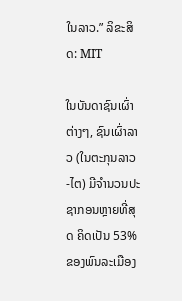ໃນລາວ.” ລິຂະສິດ: MIT

ໃນບັນດາຊົນເຜົ່າຕ່າງໆ, ຊົນເຜົ່າລາວ (ໃນຕະກຸນລາວ-ໄຕ) ມີຈຳນວນປະຊາກອນຫຼາຍທີ່ສຸດ ຄິດເປັນ 53% ຂອງພົນລະເມືອງ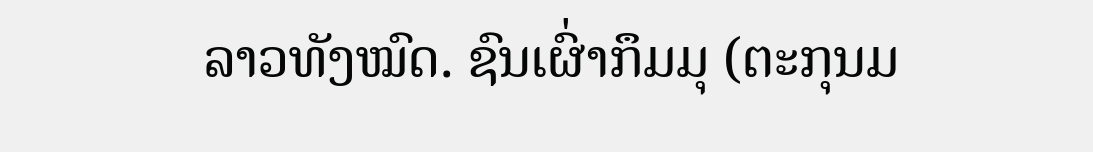ລາວທັງໝົດ. ຊົນເຜົ່າກຶມມຸ (ຕະກຸນມ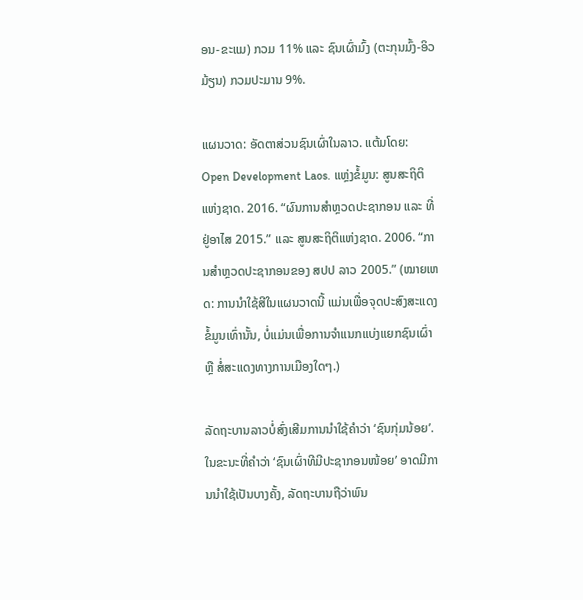ອນ-ຂະແມ) ກວມ 11% ແລະ ຊົນເຜົ່າມົ້ງ (ຕະກຸນມົ້ງ-ອິວມ້ຽນ) ກວມປະມານ 9%.

ແຜນວາດ: ອັດຕາສ່ວນຊົນເຜົ່າໃນລາວ. ແຕ້ມໂດຍ: Open Development Laos. ແຫຼ່ງຂໍ້ມູນ: ສູນສະຖິຕິແຫ່ງຊາດ. 2016. “ຜົນການສຳຫຼວດປະຊາກອນ ແລະ ທີ່ຢູ່ອາໄສ 2015.” ແລະ ສູນສະຖິຕິແຫ່ງຊາດ. 2006. “ການສຳຫຼວດປະຊາກອນຂອງ ສປປ ລາວ 2005.” (ໝາຍເຫດ: ການນຳໃຊ້ສີໃນແຜນວາດນີ້ ແມ່ນເພື່ອຈຸດປະສົງສະແດງຂໍ້ມູນເທົ່ານັ້ນ, ບໍ່ແມ່ນເພື່ອການຈຳແນກແບ່ງແຍກຊົນເຜົ່າ ຫຼື ສໍ່ສະແດງທາງການເມືອງໃດໆ.)

ລັດຖະບານລາວບໍ່ສົ່ງເສີມການນຳໃຊ້ຄຳວ່າ ‘ຊົນກຸ່ມນ້ອຍ’. ໃນຂະນະທີ່ຄຳວ່າ ‘ຊົນເຜົ່າທີມີປະຊາກອນໜ້ອຍ’ ອາດມີການນຳໃຊ້ເປັນບາງຄັ້ງ, ລັດຖະບານຖືວ່າພົນ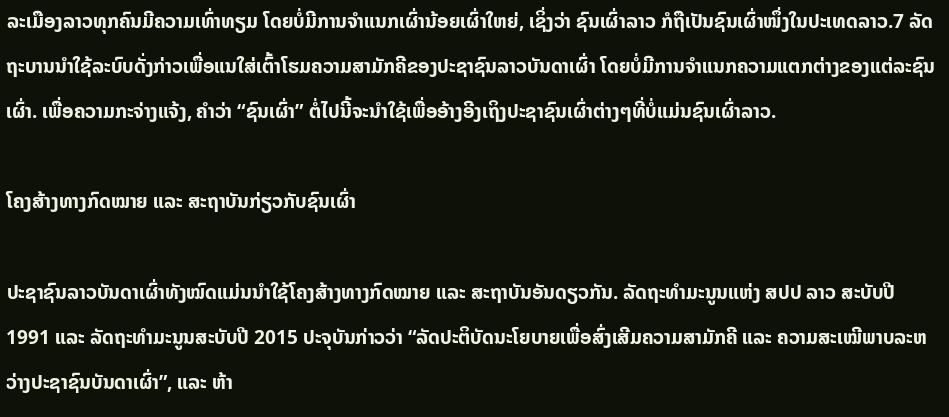ລະເມືອງລາວທຸກຄົນມີຄວາມເທົ່າທຽມ ໂດຍບໍ່ມີການຈຳແນກເຜົ່ານ້ອຍເຜົ່າໃຫຍ່, ເຊິ່ງວ່າ ຊົນເຜົ່າລາວ ກໍຖືເປັນຊົນເຜົ່າໜຶ່ງໃນປະເທດລາວ.7 ລັດຖະບານນຳໃຊ້ລະບົບດັ່ງກ່າວເພື່ອແນໃສ່ເຕົ້າໂຮມຄວາມສາມັກຄີຂອງປະຊາຊົນລາວບັນດາເຜົ່າ ໂດຍບໍ່ມີການຈຳແນກຄວາມແຕກຕ່າງຂອງແຕ່ລະຊົນເຜົ່າ. ເພື່ອຄວາມກະຈ່າງແຈ້ງ, ຄຳວ່າ “ຊົນເຜົ່າ” ຕໍ່ໄປນີ້ຈະນຳໃຊ້ເພື່ອອ້າງອີງເຖິງປະຊາຊົນເຜົ່າຕ່າງໆທີ່ບໍ່ແມ່ນຊົນເຜົ່າລາວ.

ໂຄງສ້າງທາງກົດໝາຍ ແລະ ສະຖາບັນກ່ຽວກັບຊົນເຜົ່າ

ປະຊາຊົນລາວບັນດາເຜົ່າທັງໝົດແມ່ນນຳໃຊ້ໂຄງສ້າງທາງກົດໝາຍ ແລະ ສະຖາບັນອັນດຽວກັນ. ລັດຖະທຳມະນູນແຫ່ງ ສປປ ລາວ ສະບັບປີ 1991 ແລະ ລັດຖະທຳມະນູນສະບັບປີ 2015 ປະຈຸບັນກ່າວວ່າ “ລັດປະຕິບັດນະໂຍບາຍເພື່ອສົ່ງເສີມຄວາມສາມັກຄີ ແລະ ຄວາມສະເໝີພາບລະຫວ່າງປະຊາຊົນບັນດາເຜົ່າ”, ແລະ ຫ້າ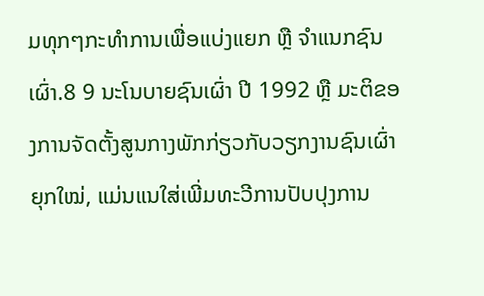ມທຸກໆກະທຳການເພື່ອແບ່ງແຍກ ຫຼື ຈຳແນກຊົນເຜົ່າ.8 9 ນະໂນບາຍຊົນເຜົ່າ ປີ 1992 ຫຼື ມະຕິຂອງການຈັດຕັ້ງສູນກາງພັກກ່ຽວກັບວຽກງານຊົນເຜົ່າຍຸກໃໝ່, ແມ່ນແນໃສ່ເພີ່ມທະວີການປັບປຸງການ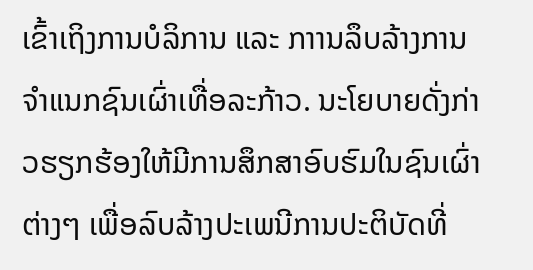ເຂົ້າເຖິງການບໍລິການ ແລະ ກາານລຶບລ້າງການຈຳແນກຊົນເຜົ່າເທື່ອລະກ້າວ. ນະໂຍບາຍດັ່ງກ່າວຮຽກຮ້ອງໃຫ້ມີການສຶກສາອົບຮົມໃນຊົນເຜົ່າຕ່າງໆ ເພື່ອລົບລ້າງປະເພນີການປະຕິບັດທີ່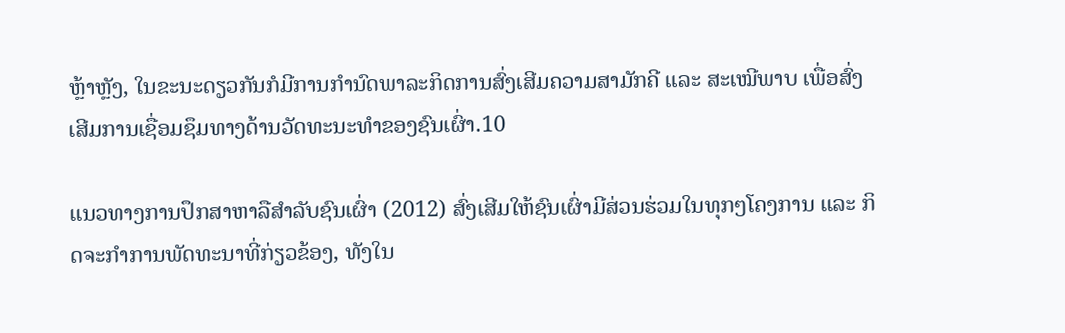ຫຼ້າຫຼັງ, ໃນຂະນະດຽວກັນກໍມີການກຳນົດພາລະກິດການສົ່ງເສີມຄວາມສາມັກຄີ ແລະ ສະເໝີພາບ ເພື່ອສົ່ງເສີມການເຊື່ອມຊຶມທາງດ້ານວັດທະນະທຳຂອງຊົນເຜົ່າ.10

ແນວທາງການປຶກສາຫາລືສຳລັບຊົນເຜົ່າ (2012) ສົ່ງເສີມໃຫ້ຊົນເຜົ່າມີສ່ວນຮ່ວມໃນທຸກໆໂຄງການ ແລະ ກິດຈະກຳການພັດທະນາທີ່ກ່ຽວຂ້ອງ, ທັງໃນ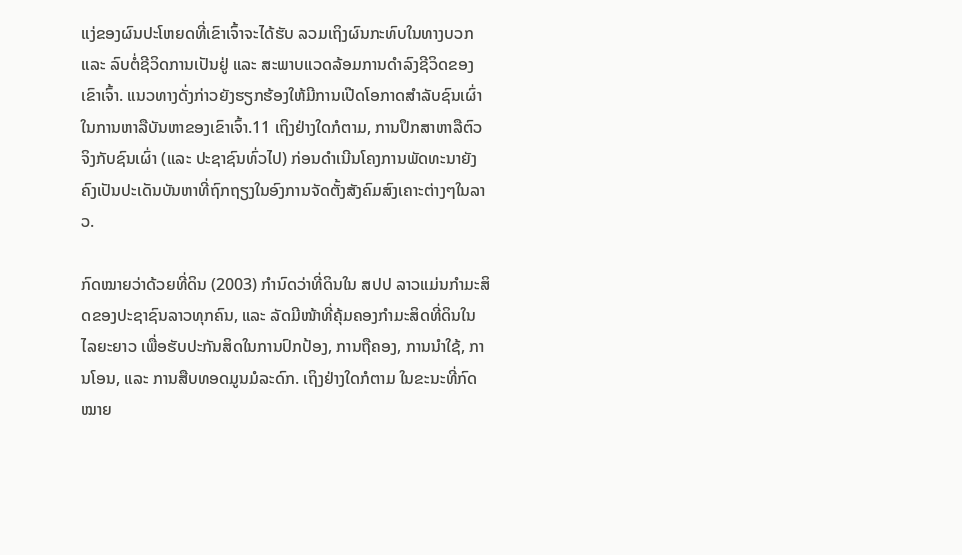ແງ່ຂອງຜົນປະໂຫຍດທີ່ເຂົາເຈົ້າຈະໄດ້ຮັບ ລວມເຖິງຜົນກະທົບໃນທາງບວກ ແລະ ລົບຕໍ່ຊີວິດການເປັນຢູ່ ແລະ ສະພາບແວດລ້ອມການດຳລົງຊີວິດຂອງເຂົາເຈົ້າ. ແນວທາງດັ່ງກ່າວຍັງຮຽກຮ້ອງໃຫ້ມີການເປີດໂອກາດສຳລັບຊົນເຜົ່າໃນການຫາລືບັນຫາຂອງເຂົາເຈົ້າ.11 ເຖິງຢ່າງໃດກໍຕາມ, ການປຶກສາຫາລືຕົວຈິງກັບຊົນເຜົ່າ (ແລະ ປະຊາຊົນທົ່ວໄປ) ກ່ອນດຳເນີນໂຄງການພັດທະນາຍັງຄົງເປັນປະເດັນບັນຫາທີ່ຖົກຖຽງໃນອົງການຈັດຕັ້ງສັງຄົມສົງເຄາະຕ່າງໆໃນລາວ.

ກົດໝາຍວ່າດ້ວຍທີ່ດິນ (2003) ກຳນົດວ່າທີ່ດິນໃນ ສປປ ລາວແມ່ນກຳມະສິດຂອງປະຊາຊົນລາວທຸກຄົນ, ແລະ ລັດມີໜ້າທີ່ຄຸ້ມຄອງກຳມະສິດທີ່ດິນໃນໄລຍະຍາວ ເພື່ອຮັບປະກັນສິດໃນການປົກປ້ອງ, ການຖືຄອງ, ການນຳໃຊ້, ການໂອນ, ແລະ ການສືບທອດມູນມໍລະດົກ. ເຖິງຢ່າງໃດກໍຕາມ ໃນຂະນະທີ່ກົດໝາຍ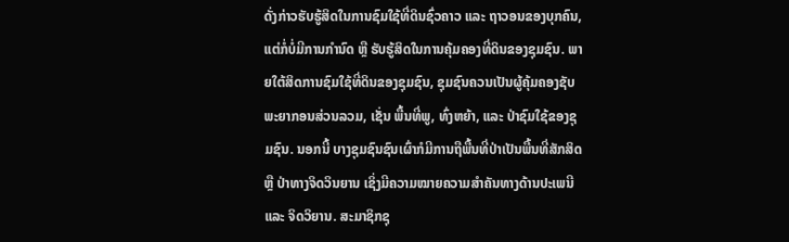ດັ່ງກ່າວຮັບຮູ້ສິດໃນການຊົມໃຊ້ທີ່ດິນຊົ່ວຄາວ ແລະ ຖາວອນຂອງບຸກຄົນ, ແຕ່ກໍ່ບໍ່ມີການກຳນົດ ຫຼື ຮັບຮູ້ສິດໃນການຄຸ້ມຄອງທີ່ດິນຂອງຊຸມຊົນ. ພາຍໃຕ້ສິດການຊົມໃຊ້ທີ່ດິນຂອງຊຸມຊົນ, ຊຸມຊົນຄວນເປັນຜູ້ຄຸ້ມຄອງຊັບພະຍາກອນສ່ວນລວມ, ເຊັ່ນ ພື້ນທີ່ພູ, ທົ່ງຫຍ້າ, ແລະ ປ່າຊົມໃຊ້ຂອງຊຸມຊົນ. ນອກນີ້ ບາງຊຸມຊົນຊົນເຜົ່າກໍມີການຖືພື້ນທີ່ປ່າເປັນພື້ນທີ່ສັກສິດ ຫຼື ປ່າທາງຈິດວິນຍານ ເຊິ່ງມີຄວາມໝາຍຄວາມສຳຄັນທາງດ້ານປະເພນີ ແລະ ຈິດວິຍານ. ສະມາຊິກຊຸ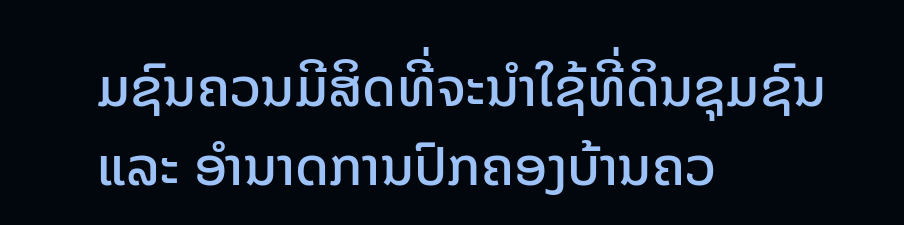ມຊົນຄວນມີສິດທີ່ຈະນຳໃຊ້ທີ່ດິນຊຸມຊົນ ແລະ ອຳນາດການປົກຄອງບ້ານຄວ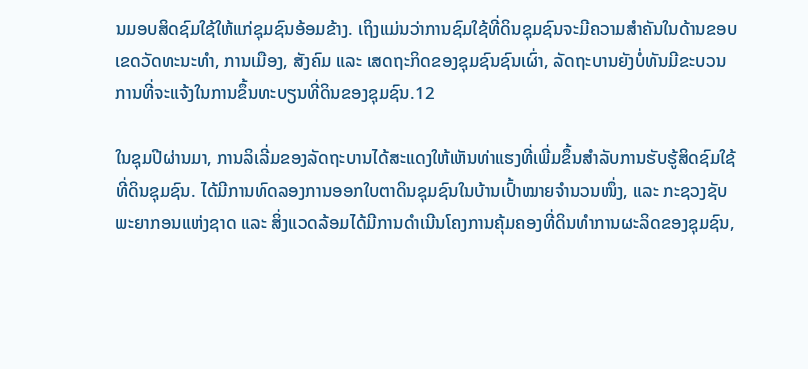ນມອບສິດຊົມໃຊ້ໃຫ້ແກ່ຊຸມຊົນອ້ອມຂ້າງ. ເຖິງແມ່ນວ່າການຊົມໃຊ້ທີ່ດິນຊຸມຊົນຈະມີຄວາມສຳຄັນໃນດ້ານຂອບເຂດວັດທະນະທຳ, ການເມືອງ, ສັງຄົມ ແລະ ເສດຖະກິດຂອງຊຸມຊົນຊົນເຜົ່າ, ລັດຖະບານຍັງບໍ່ທັນມີຂະບວນການທີ່ຈະແຈ້ງໃນການຂຶ້ນທະບຽນທີ່ດິນຂອງຊຸມຊົນ.12

ໃນຊຸມປີຜ່ານມາ, ການລິເລີ່ມຂອງລັດຖະບານໄດ້ສະແດງໃຫ້ເຫັນທ່າແຮງທີ່ເພີ່ມຂຶ້ນສຳລັບການຮັບຮູ້ສິດຊົມໃຊ້ທີ່ດິນຊຸມຊົນ. ໄດ້ມີການທົດລອງການອອກໃບຕາດິນຊຸມຊົນໃນບ້ານເປົ້າໝາຍຈຳນວນໜຶ່ງ, ແລະ ກະຊວງຊັບພະຍາກອນແຫ່ງຊາດ ແລະ ສິ່ງແວດລ້ອມໄດ້ມີການດຳເນີນໂຄງການຄຸ້ມຄອງທີ່ດິນທຳການຜະລິດຂອງຊຸມຊົນ,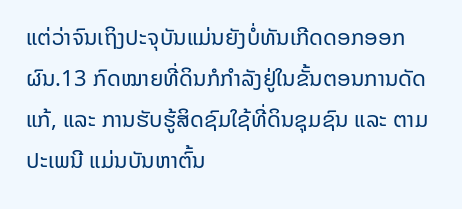ແຕ່ວ່າຈົນເຖິງປະຈຸບັນແມ່ນຍັງບໍ່ທັນເກີດດອກອອກຜົນ.13 ກົດໝາຍທີ່ດິນກໍກຳລັງຢູ່ໃນຂັ້ນຕອນການດັດແກ້, ແລະ ການຮັບຮູ້ສິດຊົມໃຊ້ທີ່ດິນຊຸມຊົນ ແລະ ຕາມປະເພນີ ແມ່ນບັນຫາຕົ້ນ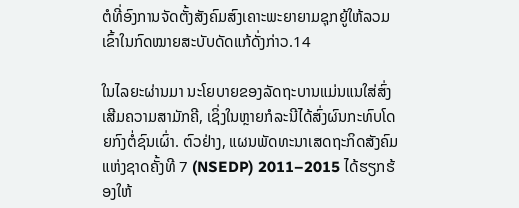ຕໍທີ່ອົງການຈັດຕັ້ງສັງຄົມສົງເຄາະພະຍາຍາມຊຸກຍູ້ໃຫ້ລວມເຂົ້າໃນກົດໝາຍສະບັບດັດແກ້ດັ່ງກ່າວ.14

ໃນໄລຍະຜ່ານມາ ນະໂຍບາຍຂອງລັດຖະບານແມ່ນແນໃສ່ສົ່ງເສີມຄວາມສາມັກຄີ, ເຊິ່ງໃນຫຼາຍກໍລະນີໄດ້ສົ່ງຜົນກະທົບໂດຍກົງຕໍ່ຊົນເຜົ່າ. ຕົວຢ່າງ, ແຜນພັດທະນາເສດຖະກິດສັງຄົມແຫ່ງຊາດຄັ້ງທີ 7 (NSEDP) 2011–2015 ໄດ້ຮຽກຮ້ອງໃຫ້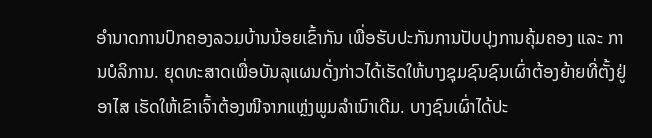ອຳນາດການປົກຄອງລວມບ້ານນ້ອຍເຂົ້າກັນ ເພື່ອຮັບປະກັນການປັບປຸງການຄຸ້ມຄອງ ແລະ ການບໍລິການ. ຍຸດທະສາດເພື່ອບັນລຸແຜນດັ່ງກ່າວໄດ້ເຮັດໃຫ້ບາງຊຸມຊົນຊົນເຜົ່າຕ້ອງຍ້າຍທີ່ຕັ້ງຢູ່ອາໄສ ເຮັດໃຫ້ເຂົາເຈົ້າຕ້ອງໜີຈາກແຫຼ່ງພູມລຳເນົາເດີມ. ບາງຊົນເຜົ່າໄດ້ປະ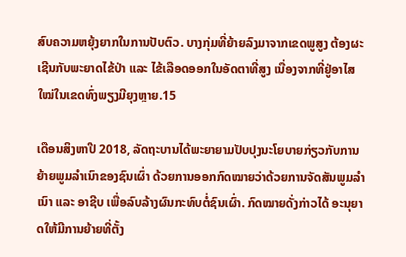ສົບຄວາມຫຍຸ້ງຍາກໃນການປັບຕົວ. ບາງກຸ່ມທີ່ຍ້າຍລົງມາຈາກເຂດພູສູງ ຕ້ອງຜະເຊີນກັບພະຍາດໄຂ້ປ່າ ແລະ ໄຂ້ເລືອດອອກໃນອັດຕາທີ່ສູງ ເນື່ອງຈາກທີ່ຢູ່ອາໄສໃໝ່ໃນເຂດທົ່ງພຽງມີຍຸງຫຼາຍ.15

ເດືອນສິງຫາປີ 2018, ລັດຖະບານໄດ້ພະຍາຍາມປັບປຸງນະໂຍບາຍກ່ຽວກັບການຍ້າຍພູມລຳເນົາຂອງຊົນເຜົ່າ ດ້ວຍການອອກກົດໝາຍວ່າດ້ວຍການຈັດສັນພູມລຳເນົາ ແລະ ອາຊີບ ເພື່ອລົບລ້າງຜົນກະທົບຕໍ່ຊົນເຜົ່າ. ກົດໝາຍດັ່ງກ່າວໄດ້ ອະນຸຍາດໃຫ້ມີການຍ້າຍທີ່ຕັ້ງ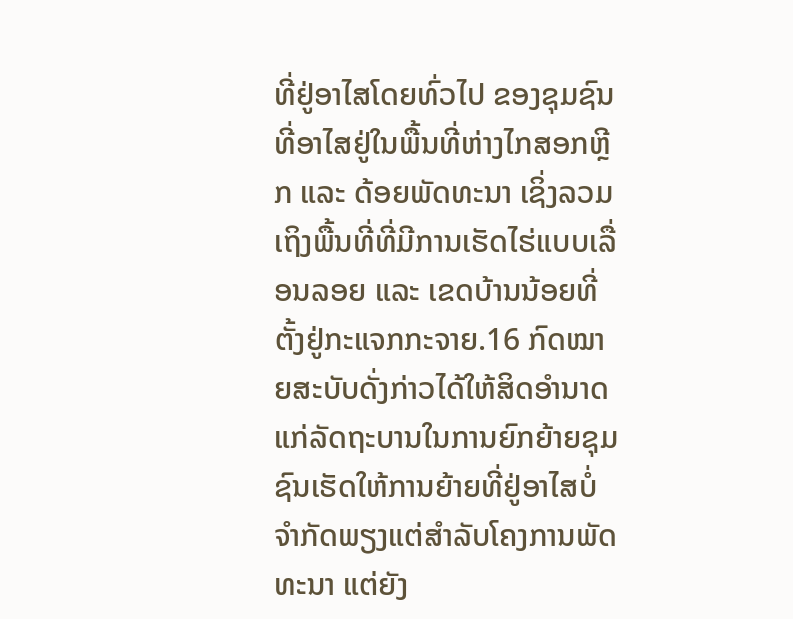ທີ່ຢູ່ອາໄສໂດຍທົ່ວໄປ ຂອງຊຸມຊົນທີ່ອາໄສຢູ່ໃນພື້ນທີ່ຫ່າງໄກສອກຫຼີກ ແລະ ດ້ອຍພັດທະນາ ເຊິ່ງລວມເຖິງພື້ນທີ່ທີ່ມີການເຮັດໄຮ່ແບບເລື່ອນລອຍ ແລະ ເຂດບ້ານນ້ອຍທີ່ຕັ້ງຢູ່ກະແຈກກະຈາຍ.16 ກົດໝາຍສະບັບດັ່ງກ່າວໄດ້ໃຫ້ສິດອຳນາດແກ່ລັດຖະບານໃນການຍົກຍ້າຍຊຸມຊົນເຮັດໃຫ້ການຍ້າຍທີ່ຢູ່ອາໄສບໍ່ຈຳກັດພຽງແຕ່ສຳລັບໂຄງການພັດທະນາ ແຕ່ຍັງ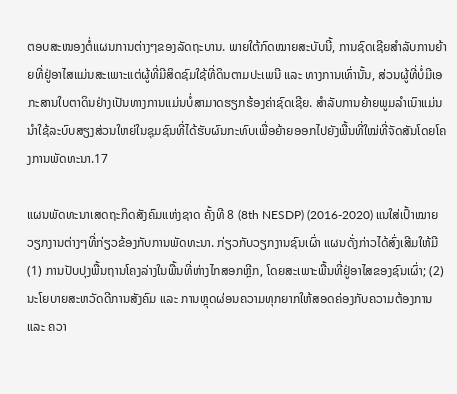ຕອບສະໜອງຕໍ່ແຜນການຕ່າງໆຂອງລັດຖະບານ. ພາຍໃຕ້ກົດໝາຍສະບັບນີ້, ການຊົດເຊີຍສຳລັບການຍ້າຍທີ່ຢູ່ອາໄສແມ່ນສະເພາະແຕ່ຜູ້ທີ່ມີສິດຊົມໃຊ້ທີ່ດິນຕາມປະເພນີ ແລະ ທາງການເທົ່ານັ້ນ, ສ່ວນຜູ້ທີ່ບໍ່ມີເອກະສານໃບຕາດິນຢ່າງເປັນທາງການແມ່ນບໍ່ສາມາດຮຽກຮ້ອງຄ່າຊົດເຊີຍ. ສຳລັບການຍ້າຍພູມລຳເນົາແມ່ນນຳໃຊ້ລະບົບສຽງສ່ວນໃຫຍ່ໃນຊຸມຊົນທີ່ໄດ້ຮັບຜົນກະທົບເພື່ອຍ້າຍອອກໄປຍັງພື້ນທີ່ໃໝ່ທີ່ຈັດສັນໂດຍໂຄງການພັດທະນາ.17

ແຜນພັດທະນາເສດຖະກິດສັງຄົມແຫ່ງຊາດ ຄັ້ງທີ 8 (8th NESDP) (2016-2020) ແນໃສ່ເປົ້າໝາຍວຽກງານຕ່າງໆທີ່ກ່ຽວຂ້ອງກັບການພັດທະນາ. ກ່ຽວກັບວຽກງານຊົນເຜົ່າ ແຜນດັ່ງກ່າວໄດ້ສົ່ງເສີມໃຫ້ມີ (1) ການປັບປຸງພື້ນຖານໂຄງລ່າງໃນພື້ນທີ່ຫ່າງໄກສອກຫຼີກ, ໂດຍສະເພາະພື້ນທີ່ຢູ່ອາໄສຂອງຊົນເຜົ່າ; (2) ນະໂຍບາຍສະຫວັດດີການສັງຄົມ ແລະ ການຫຼຸດຜ່ອນຄວາມທຸກຍາກໃຫ້ສອດຄ່ອງກັບຄວາມຕ້ອງການ ແລະ ຄວາ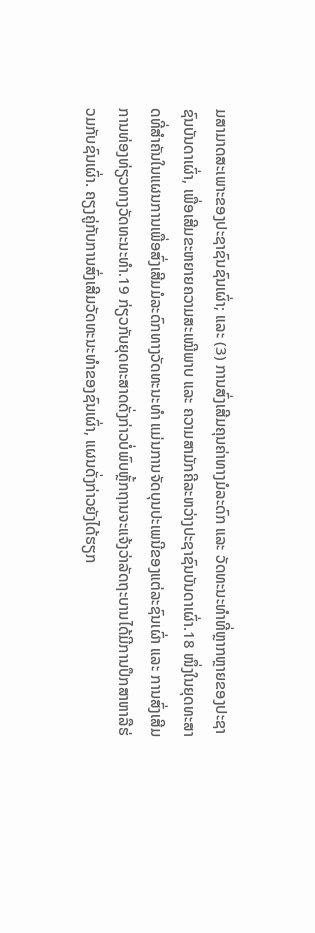ມສາມາດສະເພາະຂອງປະຊາຊົນຊົນເຜົ່າ; ແລະ (3) ການສົ່ງເສີມຄຸນຄ່າທາງມໍລະດົກ ແລະ ວັດທະນະທຳທີ່ຫຼາກຫຼາຍຂອງປະຊາຊົນບັນດາເຜົ່າ, ເພື່ອເສີມຂະຫຍາຍຄວາມສະເໝີພາບ ແລະ ຄວາມສາມັກຄີລະຫວ່າງປະຊາຊົນບັນດາເຜົ່າ.18 ໜຶ່ງໃນຍຸດທະສາດທີ່ສຳຄັນໃນແຜນການເພື່ອສົ່ງເສີມມໍລະດົກທາງວັດທະນະທຳ ແມ່ນການຈັດບຸນປະເພນີຂອງແຕ່ລະຊົນເຜົ່າ ແລະ ການສົ່ງເສີມການທ່ອງທ່ຽວທາງວັດທະນະທຳ.19 ກ່ຽວກັບຍຸດທະສາດດັ່ງກ່າວບໍ່ພົບຫຼັ້ກຖານຈະແຈ້ງວ່າລັດຖະບານໄດ້ມີການປຶກສາຫາລືຮ່ວມກັບຊົນເຜົ່າ. ຄຽງຄູ່ກັບການສົ່ງເສີມວັດທະນະທຳຂອງຊົນເຜົ່າ, ແຜນດັ່ງກ່າວຍັງໄດ້ຮຽກ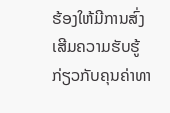ຮ້ອງໃຫ້ມີການສົ່ງເສີມຄວາມຮັບຮູ້ກ່ຽວກັບຄຸນຄ່າທາ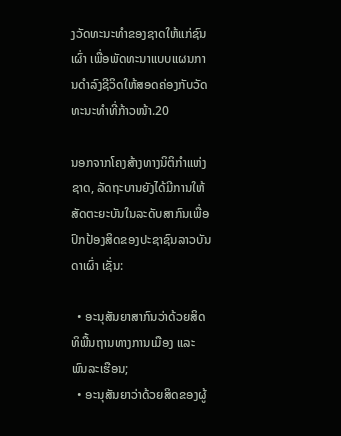ງວັດທະນະທຳຂອງຊາດໃຫ້ແກ່ຊົນເຜົ່າ ເພື່ອພັດທະນາແບບແຜນການດຳລົງຊີວິດໃຫ້ສອດຄ່ອງກັບວັດທະນະທຳທີ່ກ້າວໜ້າ.20

ນອກຈາກໂຄງສ້າງທາງນິຕິກຳແຫ່ງຊາດ, ລັດຖະບານຍັງໄດ້ມີການໃຫ້ສັດຕະຍະບັນໃນລະດັບສາກົນເພື່ອປົກປ້ອງສິດຂອງປະຊາຊົນລາວບັນດາເຜົ່າ ເຊັ່ນ:

  • ອະນຸສັນຍາສາກົນວ່າດ້ວຍສິດທິພື້ນຖານທາງການເມືອງ ແລະ ພົນລະເຮືອນ;
  • ອະນຸສັນຍາວ່າດ້ວຍສິດຂອງຜູ້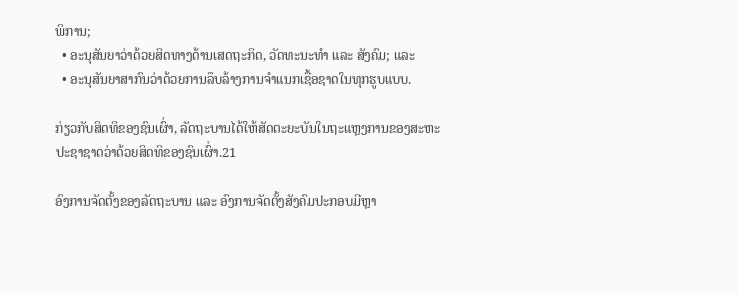ພິການ;
  • ອະນຸສັນຍາວ່າດ້ວຍສິດທາງດ້ານເສດຖະກິດ, ວັດທະນະທຳ ແລະ ສັງຄົມ; ແລະ
  • ອະນຸສັນຍາສາກົນວ່າດ້ວຍການລຶບລ້າງການຈຳແນກເຊື້ອຊາດໃນທຸກຮູບແບບ.

ກ່ຽວກັບສິດທິຂອງຊົນເຜົ່າ, ລັດຖະບານໄດ້ໃຫ້ສັດຕະຍະບັນໃນຖະແຫຼງການຂອງສະຫະປະຊາຊາດວ່າດ້ວຍສິດທິຂອງຊົນເຜົ່າ.21

ອົງການຈັດຕັ້ງຂອງລັດຖະບານ ແລະ ອົງການຈັດຕັ້ງສັງຄົມປະກອບມີຫຼາ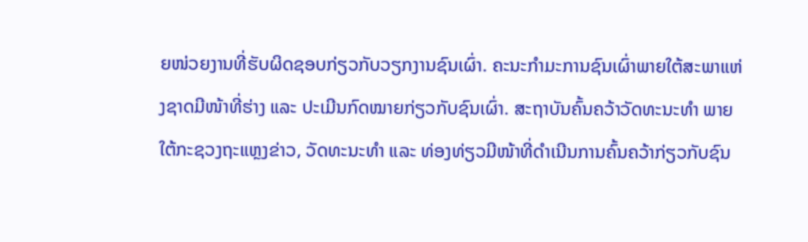ຍໜ່ວຍງານທີ່ຮັບຜິດຊອບກ່ຽວກັບວຽກງານຊົນເຜົ່າ. ຄະນະກຳມະການຊົນເຜົ່າພາຍໃຕ້ສະພາແຫ່ງຊາດມີໜ້າທີ່ຮ່າງ ແລະ ປະເມີນກົດໝາຍກ່ຽວກັບຊົນເຜົ່າ. ສະຖາບັນຄົ້ນຄວ້າວັດທະນະທຳ ພາຍໃຕ້ກະຊວງຖະແຫຼງຂ່າວ, ວັດທະນະທຳ ແລະ ທ່ອງທ່ຽວມີໜ້າທີ່ດຳເນີນການຄົ້ນຄວ້າກ່ຽວກັບຊົນ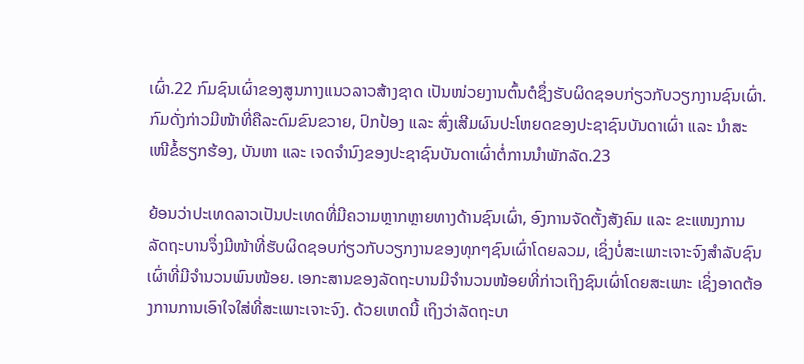ເຜົ່າ.22 ກົມຊົນເຜົ່າຂອງສູນກາງແນວລາວສ້າງຊາດ ເປັນໜ່ວຍງານຕົ້ນຕໍຊຶ່ງຮັບຜິດຊອບກ່ຽວກັບວຽກງານຊົນເຜົ່າ. ກົມດັ່ງກ່າວມີໜ້າທີ່ຄືລະດົມຂົນຂວາຍ, ປົກປ້ອງ ແລະ ສົ່ງເສີມຜົນປະໂຫຍດຂອງປະຊາຊົນບັນດາເຜົ່າ ແລະ ນຳສະເໜີຂໍ້ຮຽກຮ້ອງ, ບັນຫາ ແລະ ເຈດຈຳນົງຂອງປະຊາຊົນບັນດາເຜົ່າຕໍ່ການນຳພັກລັດ.23

ຍ້ອນວ່າປະເທດລາວເປັນປະເທດທີ່ມີຄວາມຫຼາກຫຼາຍທາງດ້ານຊົນເຜົ່າ, ອົງການຈັດຕັ້ງສັງຄົມ ແລະ ຂະແໜງການລັດຖະບານຈຶ່ງມີໜ້າທີ່ຮັບຜິດຊອບກ່ຽວກັບວຽກງານຂອງທຸກໆຊົນເຜົ່າໂດຍລວມ, ເຊິ່ງບໍ່ສະເພາະເຈາະຈົງສຳລັບຊົນເຜົ່າທີ່ມີຈຳນວນພົນໜ້ອຍ. ເອກະສານຂອງລັດຖະບານມີຈຳນວນໜ້ອຍທີ່ກ່າວເຖິງຊົນເຜົ່າໂດຍສະເພາະ ເຊິ່ງອາດຕ້ອງການການເອົາໃຈໃສ່ທີ່ສະເພາະເຈາະຈົງ. ດ້ວຍເຫດນີ້ ເຖິງວ່າລັດຖະບາ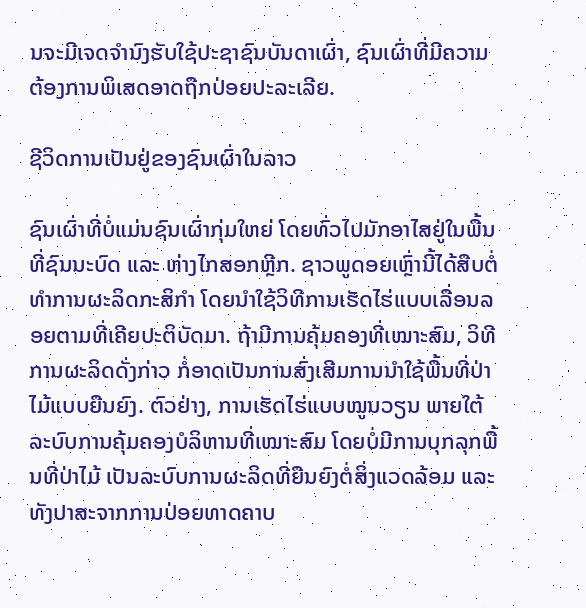ນຈະມີເຈດຈຳນົງຮັບໃຊ້ປະຊາຊົນບັນດາເຜົ່າ, ຊົນເຜົ່າທີ່ມີຄວາມຕ້ອງການພິເສດອາດຖືກປ່ອຍປະລະເລີຍ.

ຊີວິດການເປັນຢູ່ຂອງຊົນເຜົ່າໃນລາວ

ຊົນເຜົ່າທີ່ບໍ່ແມ່ນຊົນເຜົ່າກຸ່ມໃຫຍ່ ໂດຍທົ່ວໄປມັກອາໄສຢູ່ໃນພື້ນທີ່ຊົນນະບົດ ແລະ ຫ່າງໄກສອກຫຼີກ. ຊາວພູດອຍເຫຼົ່ານີ້ໄດ້ສືບຕໍ່ທຳການຜະລິດກະສິກຳ ໂດຍນຳໃຊ້ວິທີການເຮັດໄຮ່ແບບເລື່ອນລອຍຕາມທີ່ເຄີຍປະຕິບັດມາ. ຖ້າມີການຄຸ້ມຄອງທີ່ເໝາະສົມ, ວິທີການຜະລິດດັ່ງກ່າວ ກໍ່ອາດເປັນການສົ່ງເສີມການນຳໃຊ້ພື້ນທີ່ປ່າໄມ້ແບບຍືນຍົງ. ຕົວຢ່າງ, ການເຮັດໄຮ່ແບບໝູນວຽນ ພາຍໃຕ້ລະບົບການຄຸ້ມຄອງບໍລິຫານທີ່ເໝາະສົມ ໂດຍບໍ່ມີການບຸກລຸກພື້ນທີ່ປ່າໄມ້ ເປັນລະບົບການຜະລິດທີ່ຍືນຍົງຕໍ່ສິ່ງແວດລ້ອມ ແລະທັງປາສະຈາກການປ່ອຍທາດຄາບ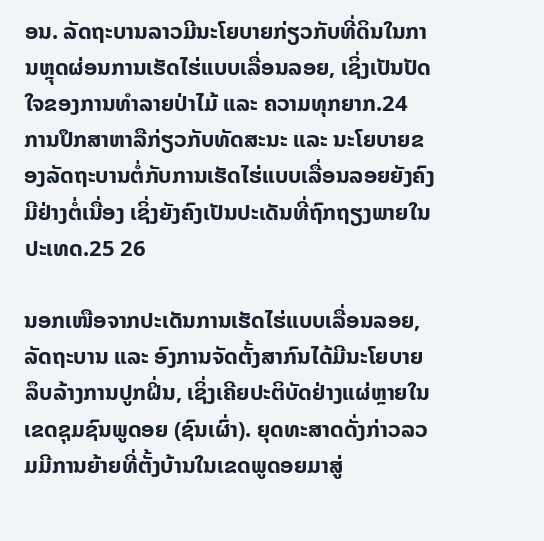ອນ. ລັດຖະບານລາວມີນະໂຍບາຍກ່ຽວກັບທີ່ດິນໃນການຫຼຸດຜ່ອນການເຮັດໄຮ່ແບບເລື່ອນລອຍ, ເຊິ່ງເປັນປັດໃຈຂອງການທຳລາຍປ່າໄມ້ ແລະ ຄວາມທຸກຍາກ.24 ການປຶກສາຫາລືກ່ຽວກັບທັດສະນະ ແລະ ນະໂຍບາຍຂອງລັດຖະບານຕໍ່ກັບການເຮັດໄຮ່ແບບເລື່ອນລອຍຍັງຄົງມີຢ່າງຕໍ່ເນື່ອງ ເຊິ່ງຍັງຄົງເປັນປະເດັນທີ່ຖົກຖຽງພາຍໃນປະເທດ.25 26

ນອກເໜືອຈາກປະເດັນການເຮັດໄຮ່ແບບເລື່ອນລອຍ, ລັດຖະບານ ແລະ ອົງການຈັດຕັ້ງສາກົນໄດ້ມີນະໂຍບາຍລຶບລ້າງການປູກຝິ່ນ, ເຊິ່ງເຄີຍປະຕິບັດຢ່າງແຜ່ຫຼາຍໃນເຂດຊຸມຊົນພູດອຍ (ຊົນເຜົ່າ). ຍຸດທະສາດດັ່ງກ່າວລວມມີການຍ້າຍທີ່ຕັ້ງບ້ານໃນເຂດພູດອຍມາສູ່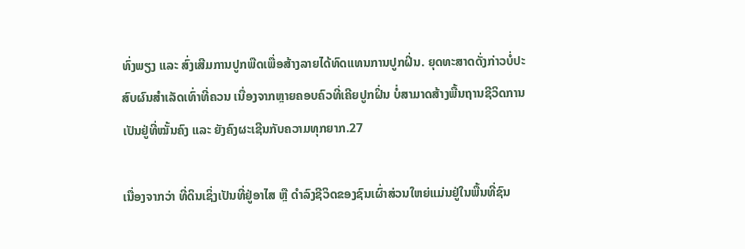ທົ່ງພຽງ ແລະ ສົ່ງເສີມການປູກພືດເພື່ອສ້າງລາຍໄດ້ທົດແທນການປູກຝິ່ນ. ຍຸດທະສາດດັ່ງກ່າວບໍ່ປະສົບຜົນສຳເລັດເທົ່າທີ່ຄວນ ເນື່ອງຈາກຫຼາຍຄອບຄົວທີ່ເຄີຍປູກຝິ່ນ ບໍ່ສາມາດສ້າງພື້ນຖານຊີວິດການເປັນຢູ່ທີ່ໝັ້ນຄົງ ແລະ ຍັງຄົງຜະເຊີນກັບຄວາມທຸກຍາກ.27

ເນື່ອງຈາກວ່າ ທີ່ດິນເຊິ່ງເປັນທີ່ຢູ່ອາໄສ ຫຼື ດຳລົງຊີວິດຂອງຊົນເຜົ່າສ່ວນໃຫຍ່ແມ່ນຢູ່ໃນພື້ນທີ່ຊົນ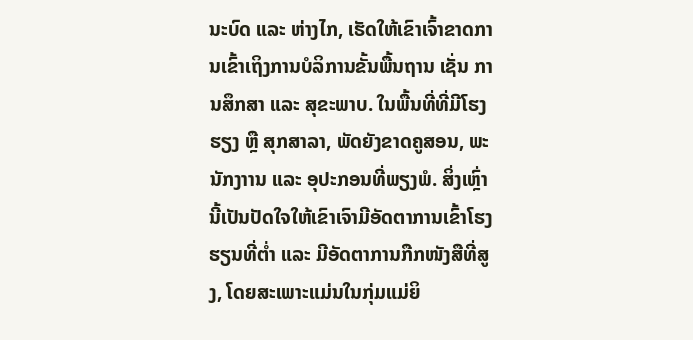ນະບົດ ແລະ ຫ່າງໄກ, ເຮັດໃຫ້ເຂົາເຈົ້າຂາດການເຂົ້າເຖິງການບໍລິການຂັ້ນພື້ນຖານ ເຊັ່ນ ການສຶກສາ ແລະ ສຸຂະພາບ. ໃນພື້ນທີ່ທີ່ມີໂຮງຮຽງ ຫຼື ສຸກສາລາ, ພັດຍັງຂາດຄູສອນ, ພະນັກງາານ ແລະ ອຸປະກອນທີ່ພຽງພໍ. ສິ່ງເຫຼົ່ານີ້ເປັນປັດໃຈໃຫ້ເຂົາເຈົາມີອັດຕາການເຂົ້າໂຮງຮຽນທີ່ຕ່ຳ ແລະ ມີອັດຕາການກືກໜັງສືທີ່ສູງ, ໂດຍສະເພາະແມ່ນໃນກຸ່ມແມ່ຍິ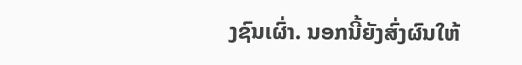ງຊົນເຜົ່າ. ນອກນີ້ຍັງສົ່ງຜົນໃຫ້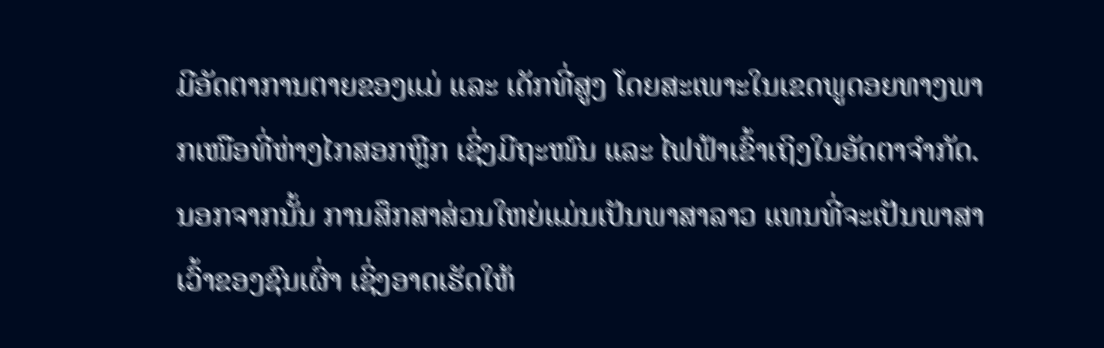ມີອັດຕາການຕາຍຂອງແມ່ ແລະ ເດັກທີ່ສູງ ໂດຍສະເພາະໃນເຂດພູດອຍທາງພາກເໜືອທີ່ຫ່າງໄກສອກຫຼີກ ເຊິ່ງມີຖະໜົນ ແລະ ໄຟຟ້າເຂົ້າເຖິງໃນອັດຕາຈຳກັດ. ນອກຈາກນັ້ນ ການສຶກສາສ່ວນໃຫຍ່ແມ່ນເປັນພາສາລາວ ແທນທີ່ຈະເປັນພາສາເວົ້າຂອງຊົນເຜົ່າ ເຊິ່ງອາດເຮັດໃຫ້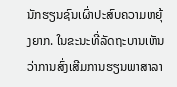ນັກຮຽນຊົນເຜົ່າປະສົບຄວາມຫຍຸ້ງຍາກ. ໃນຂະນະທີ່ລັດຖະບານເຫັນວ່າການສົ່ງເສີມການຮຽນພາສາລາ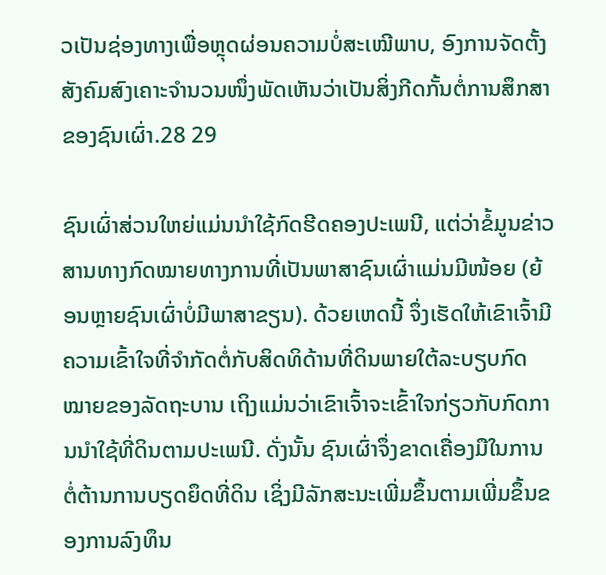ວເປັນຊ່ອງທາງເພື່ອຫຼຸດຜ່ອນຄວາມບໍ່ສະເໝີພາບ, ອົງການຈັດຕັ້ງສັງຄົມສົງເຄາະຈຳນວນໜຶ່ງພັດເຫັນວ່າເປັນສິ່ງກີດກັ້ນຕໍ່ການສຶກສາຂອງຊົນເຜົ່າ.28 29

ຊົນເຜົ່າສ່ວນໃຫຍ່ແມ່ນນຳໃຊ້ກົດຮີດຄອງປະເພນີ, ແຕ່ວ່າຂໍ້ມູນຂ່າວສານທາງກົດໝາຍທາງການທີ່ເປັນພາສາຊົນເຜົ່າແມ່ນມີໜ້ອຍ (ຍ້ອນຫຼາຍຊົນເຜົ່າບໍ່ມີພາສາຂຽນ). ດ້ວຍເຫດນີ້ ຈຶ່ງເຮັດໃຫ້ເຂົາເຈົ້າມີຄວາມເຂົ້າໃຈທີ່ຈຳກັດຕໍ່ກັບສິດທິດ້ານທີ່ດິນພາຍໃຕ້ລະບຽບກົດໝາຍຂອງລັດຖະບານ ເຖິງແມ່ນວ່າເຂົາເຈົ້າຈະເຂົ້າໃຈກ່ຽວກັບກົດການນຳໃຊ້ທີ່ດິນຕາມປະເພນີ. ດັ່ງນັ້ນ ຊົນເຜົ່າຈຶ່ງຂາດເຄື່ອງມືໃນການຕໍ່ຕ້ານການບຽດຍຶດທີ່ດິນ ເຊິ່ງມີລັກສະນະເພີ່ມຂຶ້ນຕາມເພີ່ມຂຶ້ນຂອງການລົງທຶນ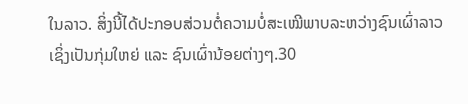ໃນລາວ. ສິ່ງນີ້ໄດ້ປະກອບສ່ວນຕໍ່ຄວາມບໍ່ສະເໝີພາບລະຫວ່າງຊົນເຜົ່າລາວເຊິ່ງເປັນກຸ່ມໃຫຍ່ ແລະ ຊົນເຜົ່ານ້ອຍຕ່າງໆ.30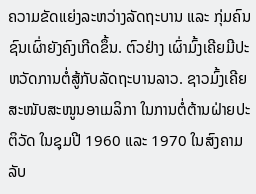ຄວາມຂັດແຍ່ງລະຫວ່າງລັດຖະບານ ແລະ ກຸ່ມຄົນຊົນເຜົ່າຍັງຄົງເກີດຂຶ້ນ. ຕົວຢ່າງ ເຜົ່າມົ້ງເຄີຍມີປະຫວັດການຕໍ່ສູ້ກັບລັດຖະບານລາວ. ຊາວມົ້ງເຄີຍສະໜັບສະໜູນອາເມລິກາ ໃນການຕໍ່ຕ້ານຝ່າຍປະຕິວັດ ໃນຊຸມປີ 1960 ແລະ 1970 ໃນສົງຄາມລັບ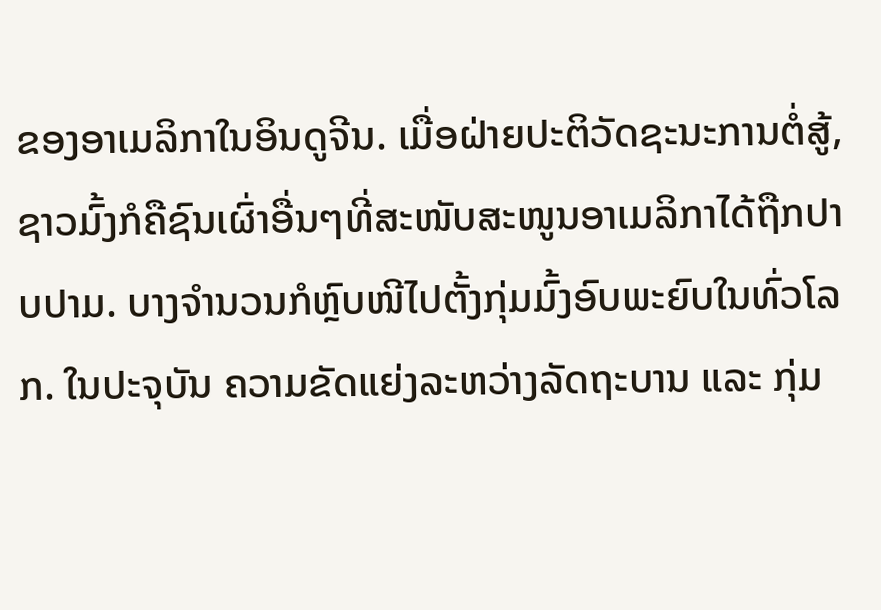ຂອງອາເມລິກາໃນອິນດູຈີນ. ເມື່ອຝ່າຍປະຕິວັດຊະນະການຕໍ່ສູ້, ຊາວມົ້ງກໍຄືຊົນເຜົ່າອື່ນໆທີ່ສະໜັບສະໜູນອາເມລິກາໄດ້ຖືກປາບປາມ. ບາງຈຳນວນກໍຫຼົບໜີໄປຕັ້ງກຸ່ມມົ້ງອົບພະຍົບໃນທົ່ວໂລກ. ໃນປະຈຸບັນ ຄວາມຂັດແຍ່ງລະຫວ່າງລັດຖະບານ ແລະ ກຸ່ມ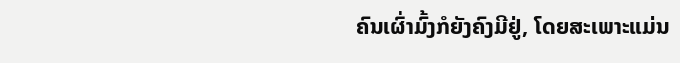ຄົນເຜົ່າມົ້ງກໍຍັງຄົງມີຢູ່, ໂດຍສະເພາະແມ່ນ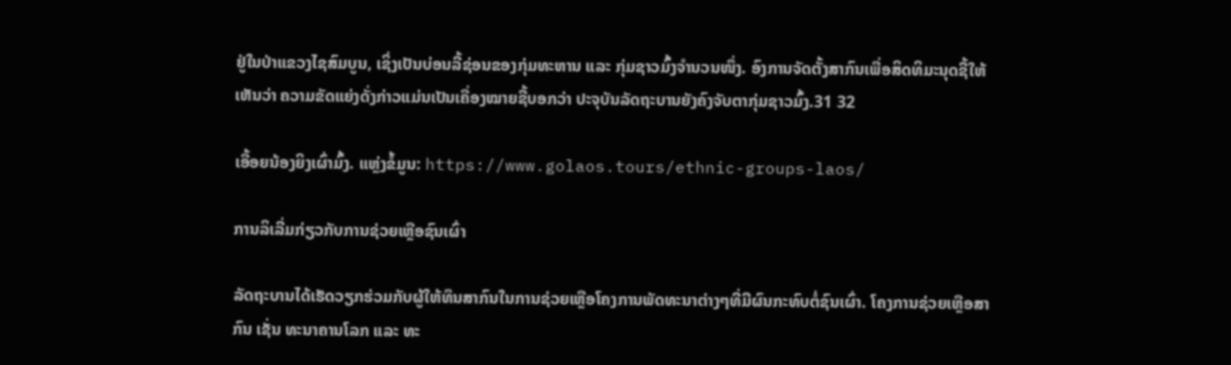ຢູ່ໃນປ່າແຂວງໄຊສົມບູນ, ເຊິ່ງເປັນບ່ອນລີ້ຊ່ອນຂອງກຸ່ມທະຫານ ແລະ ກຸ່ມຊາວມົ້ງຈຳນວນໜຶ່ງ. ອົງການຈັດຕັ້ງສາກົນເພື່ອສິດທິມະນຸດຊີ້ໃຫ້ເຫັນວ່າ ຄວາມຂັດແຍ່ງດັ່ງກ່າວແມ່ນເປັນເຄື່ອງໝາຍຊີ້ບອກວ່າ ປະຈຸບັນລັດຖະບານຍັງຄົງຈັບຕາກຸ່ມຊາວມົ້ງ.31 32

ເອື້ອຍນ້ອງຍິງເຜົ່າມົ້ງ. ແຫຼ່ງຂໍ້ມູນ: https://www.golaos.tours/ethnic-groups-laos/

ການລິເລີ່ມກ່ຽວກັບການຊ່ວຍເຫຼືອຊົນເຜົ່າ

ລັດຖະບານໄດ້ເຮັດວຽກຮ່ວມກັບຜູ້ໃຫ້ທຶນສາກົນໃນການຊ່ວຍເຫຼືອໂຄງການພັດທະນາຕ່າງໆທີ່ມີຜົນກະທົບຕໍ່ຊົນເຜົ່າ. ໂຄງການຊ່ວຍເຫຼືອສາກົນ ເຊັ່ນ ທະນາຄານໂລກ ແລະ ທະ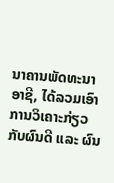ນາຄານພັດທະນາອາຊີ, ໄດ້ລວມເອົາການວິເຄາະກ່ຽວກັບຜົນດີ ແລະ ຜົນ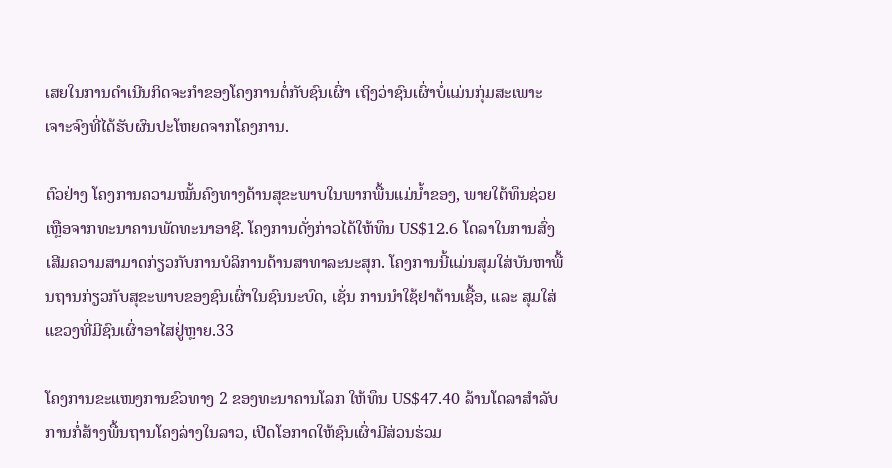ເສຍໃນການດຳເນີນກິດຈະກຳຂອງໂຄງການຕໍ່ກັບຊົນເຜົ່າ ເຖິງວ່າຊົນເຜົ່າບໍ່ແມ່ນກຸ່ມສະເພາະເຈາະຈົງທີ່ໄດ້ຮັບຜົນປະໂຫຍດຈາກໂຄງການ.

ຕົວຢ່າງ ໂຄງການຄວາມໝັ້ນຄົງທາງດ້ານສຸຂະພາບໃນພາກພື້ນແມ່ນ້ຳຂອງ, ພາຍໃຕ້ທຶນຊ່ວຍເຫຼືອຈາກທະນາຄານພັດທະນາອາຊີ. ໂຄງການດັ່ງກ່າວໄດ້ໃຫ້ທຶນ US$12.6 ໂດລາໃນການສົ່ງເສີມຄວາມສາມາດກ່ຽວກັບການບໍລິການດ້ານສາທາລະນະສຸກ. ໂຄງການນີ້ແມ່ນສຸມໃສ່ບັນຫາພື້ນຖານກ່ຽວກັບສຸຂະພາບຂອງຊົນເຜົ່າໃນຊົນນະບົດ, ເຊັ່ນ ການນຳໃຊ້ຢາຕ້ານເຊື້ອ, ແລະ ສຸມໃສ່ແຂວງທີ່ມີຊົນເຜົ່າອາໄສຢູ່ຫຼາຍ.33

ໂຄງການຂະແໜງການຂົວທາງ 2 ຂອງທະນາຄານໂລກ ໃຫ້ທຶນ US$47.40 ລ້ານໂດລາສຳລັບການກໍ່ສ້າງພື້ນຖານໂຄງລ່າງໃນລາວ, ເປີດໂອກາດໃຫ້ຊົນເຜົ່າມີສ່ວນຮ່ວມ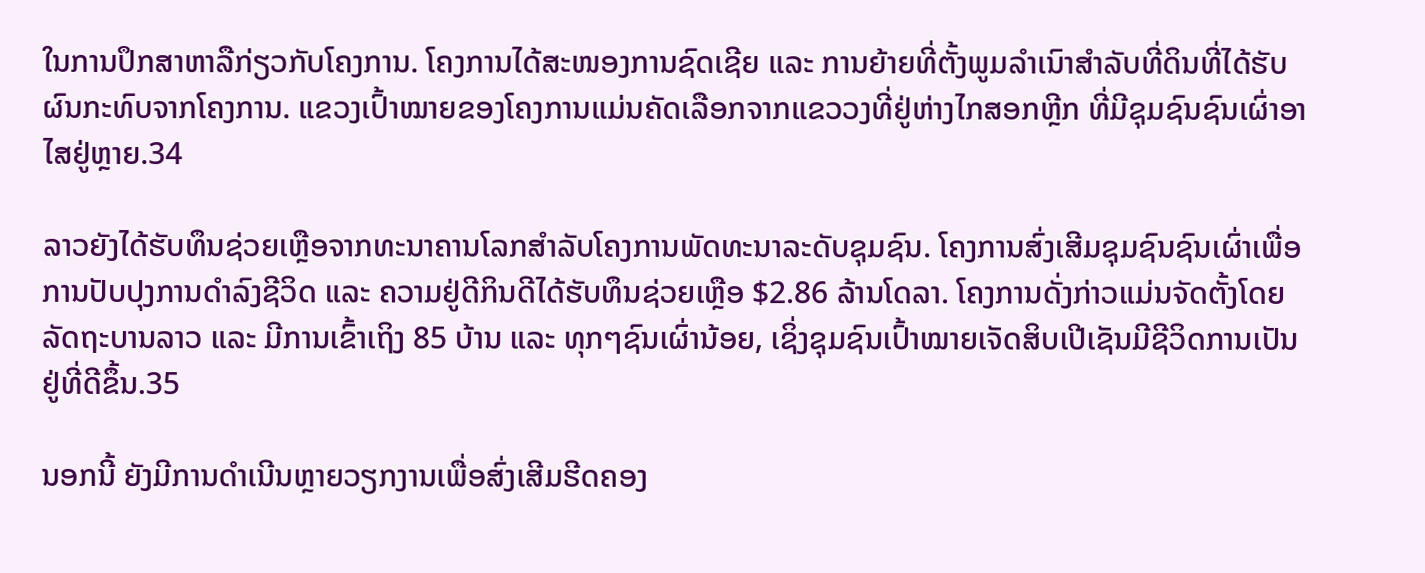ໃນການປຶກສາຫາລືກ່ຽວກັບໂຄງການ. ໂຄງການໄດ້ສະໜອງການຊົດເຊີຍ ແລະ ການຍ້າຍທີ່ຕັ້ງພູມລຳເນົາສຳລັບທີ່ດິນທີ່ໄດ້ຮັບຜົນກະທົບຈາກໂຄງການ. ແຂວງເປົ້າໝາຍຂອງໂຄງການແມ່ນຄັດເລືອກຈາກແຂວວງທີ່ຢູ່ຫ່າງໄກສອກຫຼີກ ທີ່ມີຊຸມຊົນຊົນເຜົ່າອາໄສຢູ່ຫຼາຍ.34

ລາວຍັງໄດ້ຮັບທຶນຊ່ວຍເຫຼືອຈາກທະນາຄານໂລກສຳລັບໂຄງການພັດທະນາລະດັບຊຸມຊົນ. ໂຄງການສົ່ງເສີມຊຸມຊົນຊົນເຜົ່າເພື່ອການປັບປຸງການດຳລົງຊີວິດ ແລະ ຄວາມຢູ່ດີກິນດີໄດ້ຮັບທຶນຊ່ວຍເຫຼືອ $2.86 ລ້ານໂດລາ. ໂຄງການດັ່ງກ່າວແມ່ນຈັດຕັ້ງໂດຍລັດຖະບານລາວ ແລະ ມີການເຂົ້າເຖິງ 85 ບ້ານ ແລະ ທຸກໆຊົນເຜົ່ານ້ອຍ, ເຊິ່ງຊຸມຊົນເປົ້າໝາຍເຈັດສິບເປີເຊັນມີຊີວິດການເປັນຢູ່ທີ່ດີຂຶ້ນ.35

ນອກນີ້ ຍັງມີການດຳເນີນຫຼາຍວຽກງານເພື່ອສົ່ງເສີມຮີດຄອງ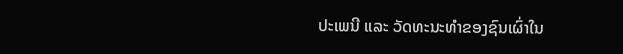ປະເພນີ ແລະ ວັດທະນະທຳຂອງຊົນເຜົ່າໃນ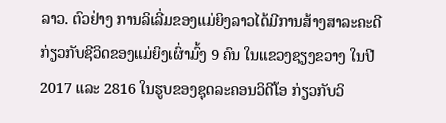ລາວ. ຕົວຢ່າງ ການລິເລີ່ມຂອງແມ່ຍິງລາວໄດ້ມີການສ້າງສາລະຄະດີກ່ຽວກັບຊີວິດຂອງແມ່ຍິງເຜົ່າມົ້ງ 9 ຄົນ ໃນແຂວງຊຽງຂວາງ ໃນປີ 2017 ແລະ 2816 ໃນຮູບຂອງຊຸດລະຄອນວິດີໂອ ກ່ຽວກັບວິ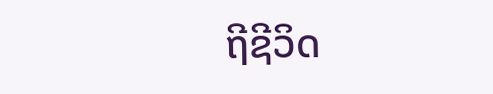ຖີຊີວິດ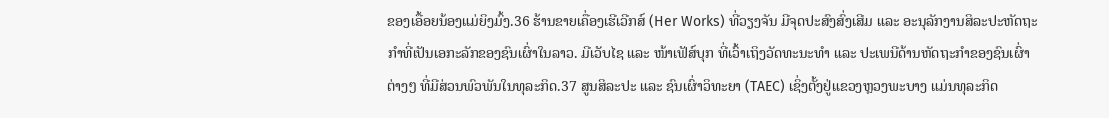ຂອງເອື້ອຍນ້ອງແມ່ຍິງມົ້ງ.36 ຮ້ານຂາຍເຄື່ອງເຮີເວີກສ໌ (Her Works) ທີ່ວຽງຈັນ ມີຈຸດປະສົງສົ່ງເສີມ ແລະ ອະນຸລັກງານສິລະປະຫັດຖະກຳທີ່ເປັນເອກະລັກຂອງຊົນເຜົ່າໃນລາວ. ມີເວັບໄຊ ແລະ ໜ້າເຟັສ໌ບຸກ ທີ່ເວົ້າເຖິງວັດທະນະທຳ ແລະ ປະເພນີດ້ານຫັດຖະກຳຂອງຊົນເຜົ່າຕ່າງໆ ທີ່ມີສ່ວນພົວພັນໃນທຸລະກິດ.37 ສູນສິລະປະ ແລະ ຊົນເຜົ່າວິທະຍາ (TAEC) ເຊິ່ງຕັ້ງຢູ່ແຂວງຫຼວງພະບາງ ແມ່ນທຸລະກິດ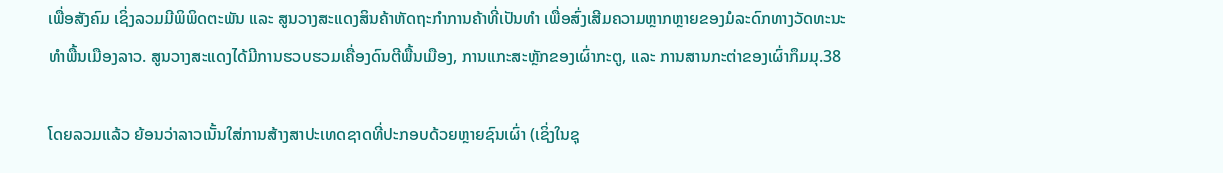ເພື່ອສັງຄົມ ເຊິ່ງລວມມີພິພິດຕະພັນ ແລະ ສູນວາງສະແດງສິນຄ້າຫັດຖະກຳການຄ້າທີ່ເປັນທຳ ເພື່ອສົ່ງເສີມຄວາມຫຼາກຫຼາຍຂອງມໍລະດົກທາງວັດທະນະທຳພື້ນເມືອງລາວ. ສູນວາງສະແດງໄດ້ມີການຮວບຮວມເຄື່ອງດົນຕີພື້ນເມືອງ, ການແກະສະຫຼັກຂອງເຜົ່າກະຕູ, ແລະ ການສານກະຕ່າຂອງເຜົ່າກຶມມຸ.38

ໂດຍລວມແລ້ວ ຍ້ອນວ່າລາວເນັ້ນໃສ່ການສ້າງສາປະເທດຊາດທີ່ປະກອບດ້ວຍຫຼາຍຊົນເຜົ່າ (ເຊິ່ງໃນຊຸ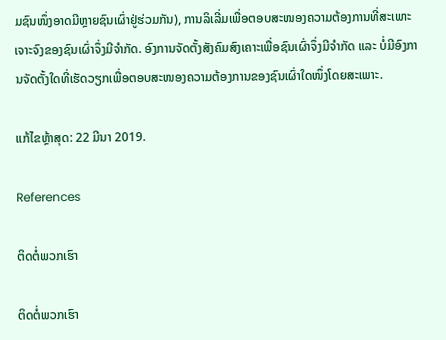ມຊົນໜຶ່ງອາດມີຫຼາຍຊົນເຜົ່າຢູ່ຮ່ວມກັນ), ການລິເລີ່ມເພື່ອຕອບສະໜອງຄວາມຕ້ອງການທີ່ສະເພາະເຈາະຈົງຂອງຊົນເຜົ່າຈຶ່ງມີຈຳກັດ. ອົງການຈັດຕັ້ງສັງຄົມສົງເຄາະເພື່ອຊົນເຜົ່າຈຶ່ງມີຈຳກັດ ແລະ ບໍ່ມີອົງການຈັດຕັ້ງໃດທີ່ເຮັດວຽກເພື່ອຕອບສະໜອງຄວາມຕ້ອງການຂອງຊົນເຜົ່າໃດໜຶ່ງໂດຍສະເພາະ.

ແກ້ໄຂຫຼ້າສຸດ: 22 ມີນາ 2019.

References

ຕິດຕໍ່ພວກເຮົາ

ຕິດຕໍ່ພວກເຮົາ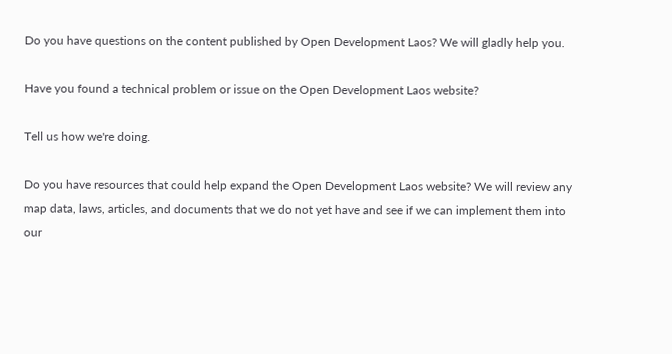Do you have questions on the content published by Open Development Laos? We will gladly help you.

Have you found a technical problem or issue on the Open Development Laos website?

Tell us how we're doing.

Do you have resources that could help expand the Open Development Laos website? We will review any map data, laws, articles, and documents that we do not yet have and see if we can implement them into our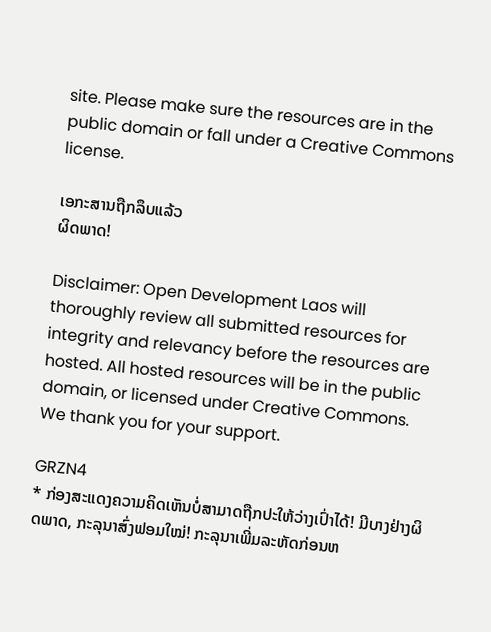site. Please make sure the resources are in the public domain or fall under a Creative Commons license.

ເອກະສານຖືກລຶບແລ້ວ
ຜິດພາດ!

Disclaimer: Open Development Laos will thoroughly review all submitted resources for integrity and relevancy before the resources are hosted. All hosted resources will be in the public domain, or licensed under Creative Commons. We thank you for your support.

GRZN4
* ກ່ອງສະແດງຄວາມຄິດເຫັນບໍ່ສາມາດຖືກປະໃຫ້ວ່າງເປົ່າໄດ້! ມີບາງຢ່າງຜິດພາດ, ກະລຸນາສົ່ງຟອມໃໝ່! ກະລຸນາເພີ່ມລະຫັດກ່ອນຫ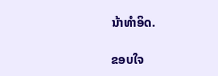ນ້າທໍາອິດ.

ຂອບໃຈ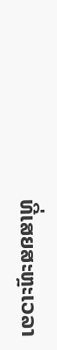ທີ່ເສຍສະຫຼະເວລາ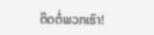ຕິດຕໍ່ພວກເຮົາ!